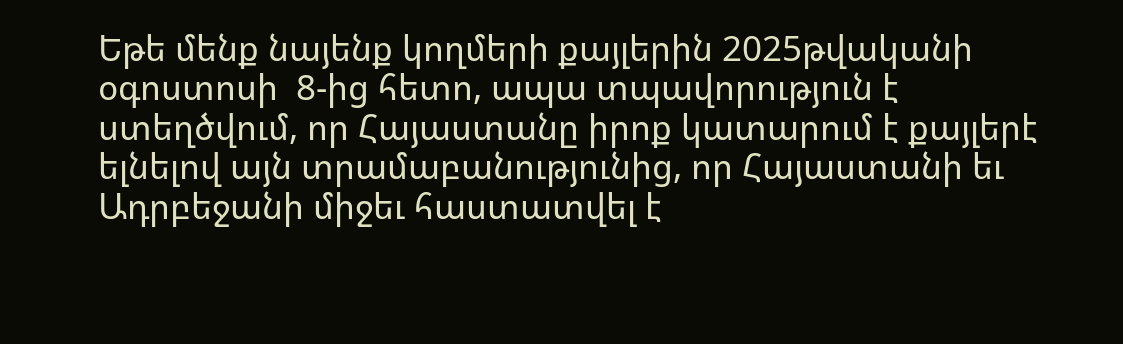Եթե մենք նայենք կողմերի քայլերին 2025թվականի օգոստոսի  8-ից հետո, ապա տպավորություն է ստեղծվում, որ Հայաստանը իրոք կատարում է քայլերէ ելնելով այն տրամաբանությունից, որ Հայաստանի եւ Ադրբեջանի միջեւ հաստատվել է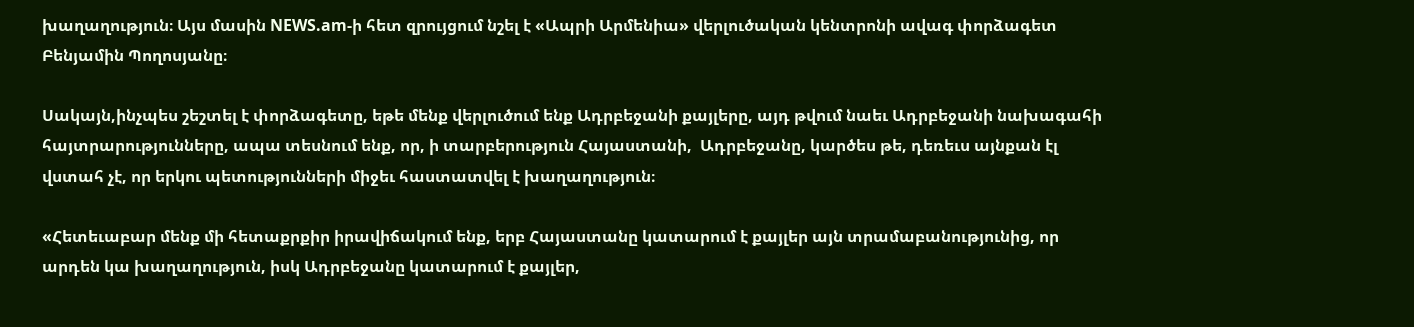խաղաղություն։ Այս մասին NEWS.am-ի հետ զրույցում նշել է «Ապրի Արմենիա» վերլուծական կենտրոնի ավագ փորձագետ Բենյամին Պողոսյանը։

Սակայն,ինչպես շեշտել է փորձագետը, եթե մենք վերլուծում ենք Ադրբեջանի քայլերը, այդ թվում նաեւ Ադրբեջանի նախագահի հայտրարությունները, ապա տեսնում ենք, որ, ի տարբերություն Հայաստանի,  Ադրբեջանը, կարծես թե, դեռեւս այնքան էլ վստահ չէ, որ երկու պետությունների միջեւ հաստատվել է խաղաղություն։

«Հետեւաբար մենք մի հետաքրքիր իրավիճակում ենք, երբ Հայաստանը կատարում է քայլեր այն տրամաբանությունից, որ արդեն կա խաղաղություն, իսկ Ադրբեջանը կատարում է քայլեր,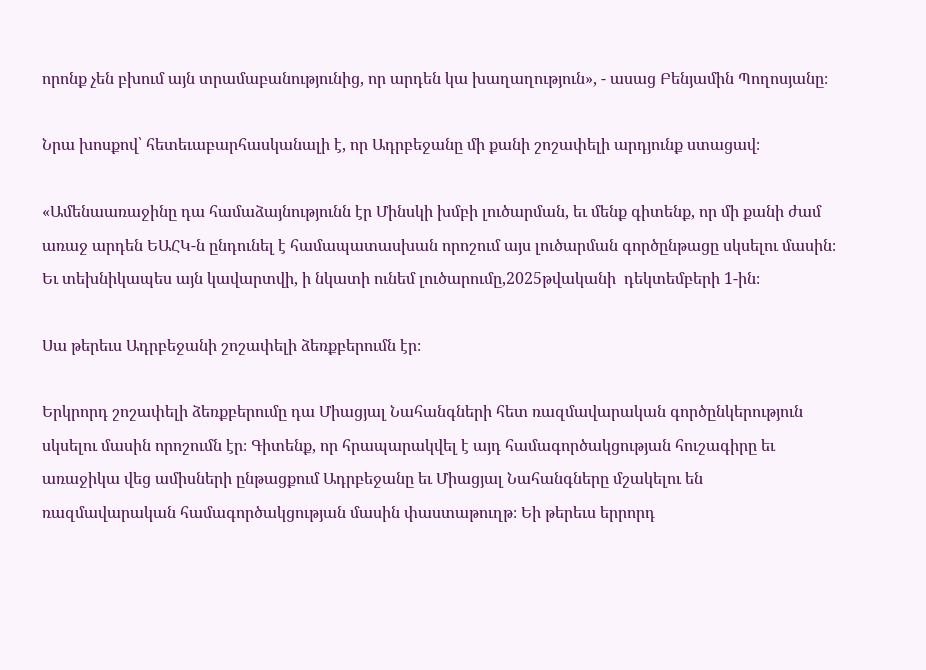որոնք չեն բխում այն տրամաբանությունից, որ արդեն կա խաղաղություն», - ասաց Բենյամին Պողոսյանը։

Նրա խոսքով՝ հետեւաբարհասկանալի է, որ Ադրբեջանը մի քանի շոշափելի արդյունք ստացավ։

«Ամենաառաջինը դա համաձայնությունն էր Մինսկի խմբի լուծարման, եւ մենք գիտենք, որ մի քանի ժամ առաջ արդեն ԵԱՀԿ-ն ընդունել է համապատասխան որոշում այս լուծարման գործընթացը սկսելու մասին։ Եւ տեխնիկապես այն կավարտվի, ի նկատի ունեմ լուծարումը,2025թվականի  դեկտեմբերի 1-ին։

Սա թերեւս Ադրբեջանի շոշափելի ձեռքբերումն էր։

Երկրորդ շոշափելի ձեռքբերումը դա Միացյալ Նահանգների հետ ռազմավարական գործընկերություն սկսելու մասին որոշումն էր։ Գիտենք, որ հրապարակվել է այդ համագործակցության հուշագիրը եւ առաջիկա վեց ամիսների ընթացքում Ադրբեջանը եւ Միացյալ Նահանգները մշակելու են ռազմավարական համագործակցության մասին փաստաթուղթ։ Եի թերեւս երրորդ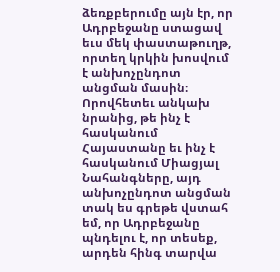ձեռքբերումը այն էր, որ Ադրբեջանը ստացավ եւս մեկ փաստաթուղթ, որտեղ կրկին խոսվում է անխոչընդոտ անցման մասին։ Որովհետեւ անկախ նրանից, թե ինչ է հասկանում Հայաստանը եւ ինչ է հասկանում Միացյալ Նահանգները, այդ անխոչընդոտ անցման տակ ես գրեթե վստահ եմ, որ Ադրբեջանը պնդելու է, որ տեսեք, արդեն հինգ տարվա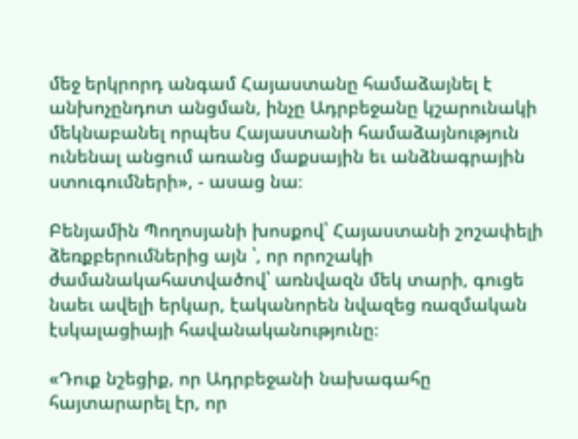մեջ երկրորդ անգամ Հայաստանը համաձայնել է անխոչընդոտ անցման, ինչը Ադրբեջանը կշարունակի մեկնաբանել որպես Հայաստանի համաձայնություն ունենալ անցում առանց մաքսային եւ անձնագրային ստուգումների», - ասաց նա։

Բենյամին Պողոսյանի խոսքով՝ Հայաստանի շոշափելի ձեռքբերումներից այն ՝, որ որոշակի ժամանակահատվածով՝ առնվազն մեկ տարի, գուցե նաեւ ավելի երկար, էականորեն նվազեց ռազմական էսկալացիայի հավանականությունը։

«Դուք նշեցիք, որ Ադրբեջանի նախագահը հայտարարել էր, որ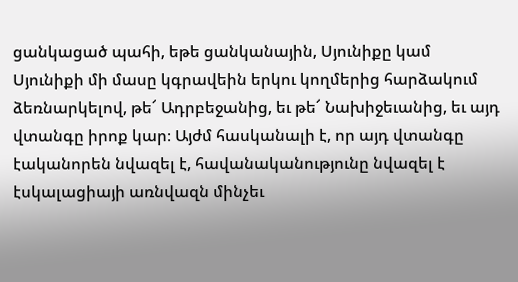ցանկացած պահի, եթե ցանկանային, Սյունիքը կամ   Սյունիքի մի մասը կգրավեին երկու կողմերից հարձակում ձեռնարկելով, թե՜ Ադրբեջանից, եւ թե՜ Նախիջեւանից, եւ այդ վտանգը իրոք կար։ Այժմ հասկանալի է, որ այդ վտանգը էականորեն նվազել է, հավանականությունը նվազել է էսկալացիայի առնվազն մինչեւ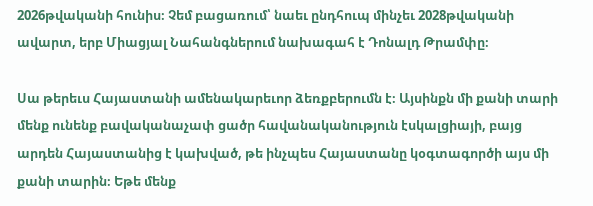2026թվականի հունիս։ Չեմ բացառում՝ նաեւ ընդհուպ մինչեւ 2028թվականի ավարտ, երբ Միացյալ Նահանգներում նախագահ է Դոնալդ Թրամփը։

Սա թերեւս Հայաստանի ամենակարեւոր ձեռքբերումն է։ Այսինքն մի քանի տարի մենք ունենք բավականաչափ ցածր հավանականություն էսկալցիայի, բայց արդեն Հայաստանից է կախված, թե ինչպես Հայաստանը կօգտագործի այս մի քանի տարին։ Եթե մենք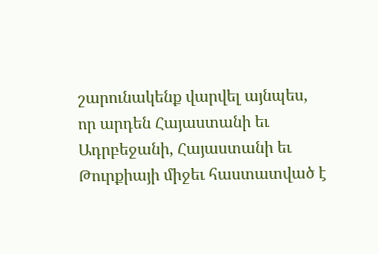շարունակենք վարվել այնպես, որ արդեն Հայաստանի եւ Ադրբեջանի, Հայաստանի եւ Թուրքիայի միջեւ հաստատված է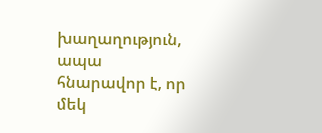խաղաղություն, ապա հնարավոր է, որ մեկ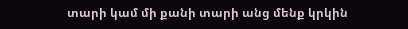տարի կամ մի քանի տարի անց մենք կրկին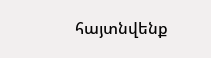հայտնվենք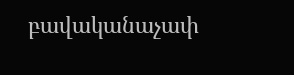բավականաչափ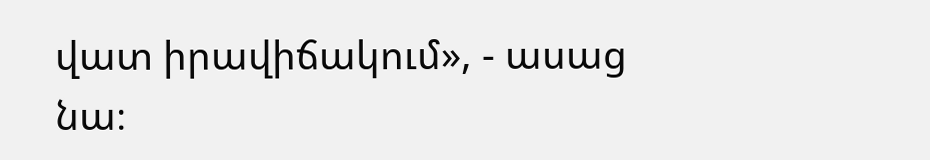վատ իրավիճակում», - ասաց նա։